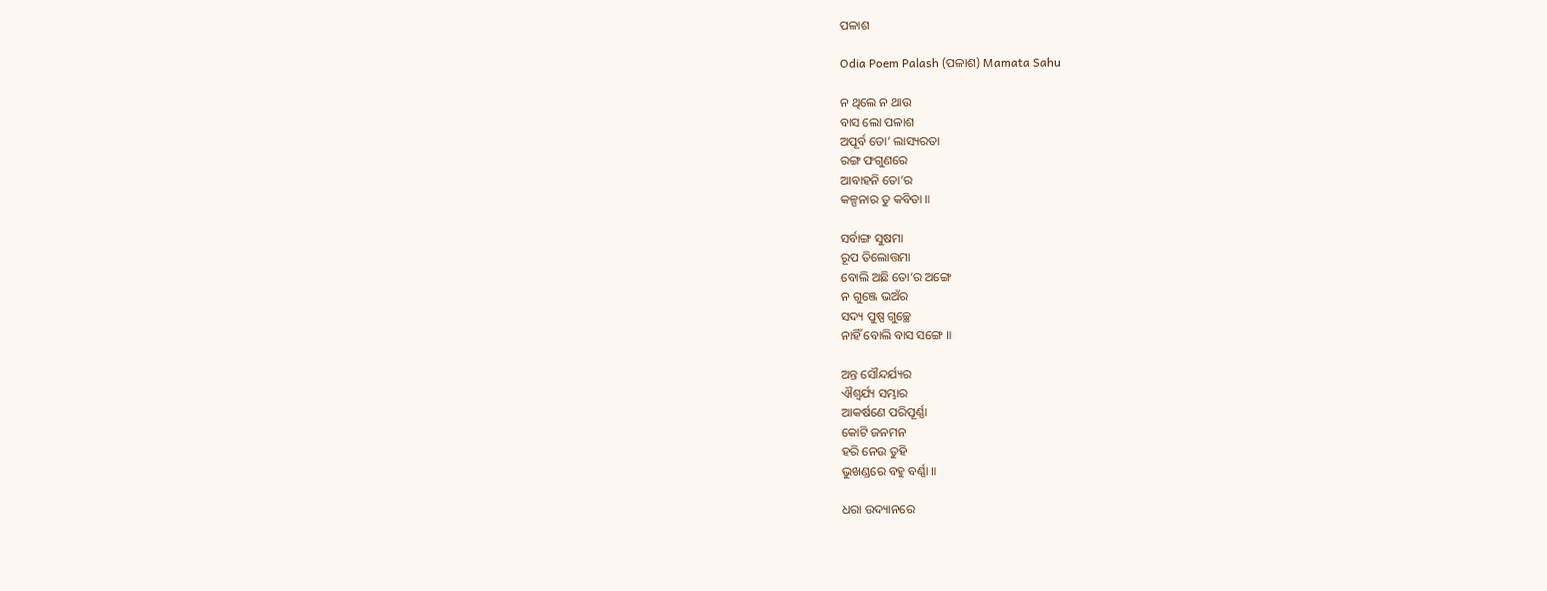ପଳାଶ

Odia Poem Palash (ପଳାଶ) Mamata Sahu

ନ ଥିଲେ ନ ଥାଉ
ବାସ ଲୋ ପଳାଶ
ଅପୂର୍ବ ତୋ’ ଲାସ୍ୟରତା
ରଙ୍ଗ ଫଗୁଣରେ
ଆବାହନି ତୋ’ର
କଳ୍ପନାର ତୁ କବିତା ॥

ସର୍ବାଙ୍ଗ ସୁଷମା
ରୂପ ତିଲୋତ୍ତମା
ବୋଲି ଅଛି ତୋ’ର ଅଙ୍ଗେ
ନ ଗୁଞ୍ଜେ ଭଅଁର
ସଦ୍ୟ ପୁଷ୍ପ ଗୁଚ୍ଛେ
ନାହିଁ ବୋଲି ବାସ ସଙ୍ଗେ ॥

ଅନ୍ତ ସୌନ୍ଦର୍ଯ୍ୟର
ଐଶ୍ଵର୍ଯ୍ୟ ସମ୍ଭାର
ଆକର୍ଷଣେ ପରିପୂର୍ଣ୍ଣା
କୋଟି ଜନମନ
ହରି ନେଉ ତୁହି
ଭୁଖଣ୍ଡରେ ବହୁ ବର୍ଣ୍ଣା ॥

ଧରା ଉଦ୍ୟାନରେ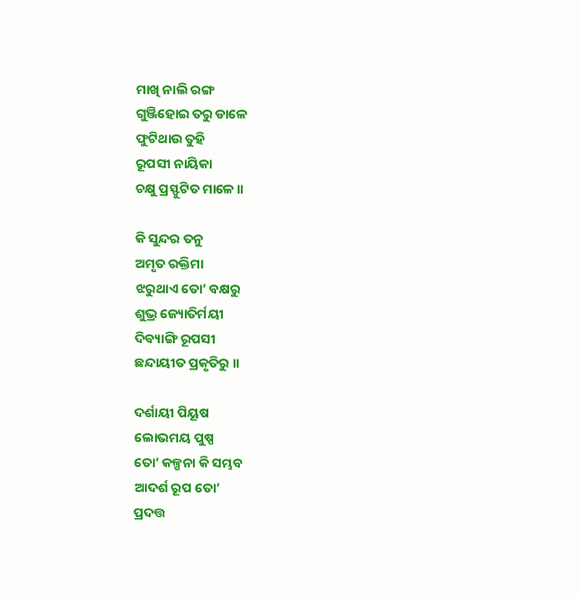ମାଖି ନାଲି ରଙ୍ଗ
ଗୁଞ୍ଜିହୋଇ ତରୁ ଡାଳେ
ଫୁଟିଥାଉ ତୁହି
ରୂପସୀ ନାୟିକା
ଚକ୍ଷୁ ପ୍ରସ୍ଫୁଟିତ ମାଳେ ॥

କି ସୁନ୍ଦର ତନୁ
ଅମୃତ ରକ୍ତିମା
ଝରୁଥାଏ ତୋ’ ବକ୍ଷରୁ
ଶୁଭ୍ର ଜ୍ୟୋତିର୍ମୟୀ
ଦିବ୍ୟାଙ୍ଗି ରୂପସୀ
ଛନ୍ଦାୟୀତ ପ୍ରକୃତିରୁ ॥

ଦର୍ଶାୟୀ ପିୟୂଷ
ଲୋଭମୟ ପୁଷ୍ପ
ତୋ’ କଳ୍ପନା କି ସମ୍ଭବ
ଆଦର୍ଶ ରୂପ ତୋ’
ପ୍ରଦତ୍ତ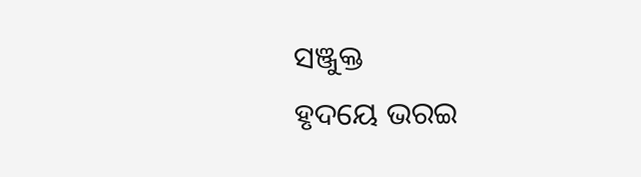ସଞ୍ଜୁକ୍ତ
ହୃଦୟେ ଭରଇ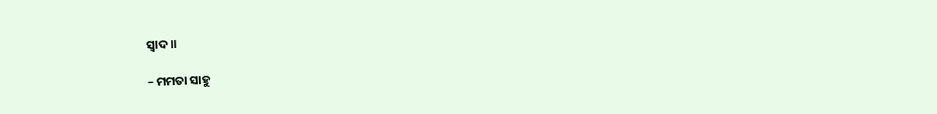ସ୍ୱାଦ ॥

– ମମତା ସାହୁ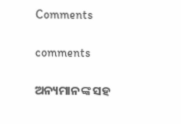Comments

comments

ଅନ୍ୟମାନଙ୍କ ସହ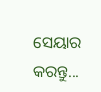ସେୟାର କରନ୍ତୁ...